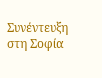Συνέντευξη στη Σοφία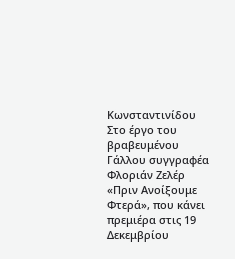Κωνσταντινίδου
Στο έργο του βραβευμένου Γάλλου συγγραφέα Φλοριάν Ζελέρ «Πριν Ανοίξουμε Φτερά», που κάνει πρεμιέρα στις 19 Δεκεμβρίου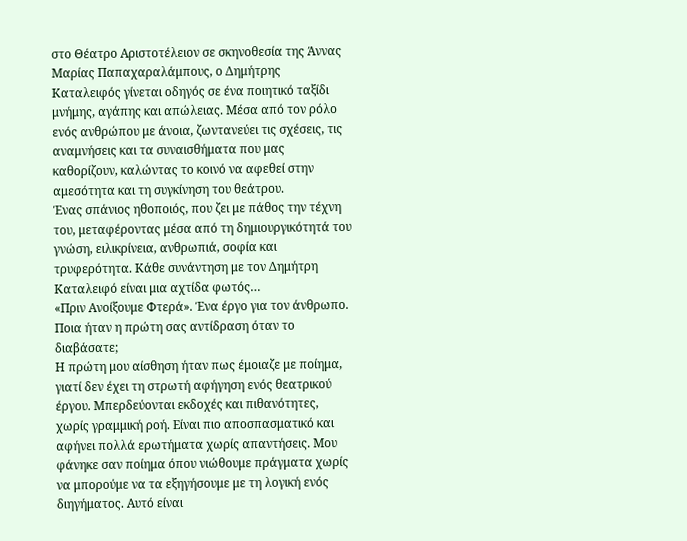στο Θέατρο Αριστοτέλειον σε σκηνοθεσία της Άννας Μαρίας Παπαχαραλάμπους, ο Δημήτρης Καταλειφός γίνεται οδηγός σε ένα ποιητικό ταξίδι μνήμης, αγάπης και απώλειας. Μέσα από τον ρόλο ενός ανθρώπου με άνοια, ζωντανεύει τις σχέσεις, τις αναμνήσεις και τα συναισθήματα που μας καθορίζουν, καλώντας το κοινό να αφεθεί στην αμεσότητα και τη συγκίνηση του θεάτρου.
Ένας σπάνιος ηθοποιός, που ζει με πάθος την τέχνη του, μεταφέροντας μέσα από τη δημιουργικότητά του γνώση, ειλικρίνεια, ανθρωπιά, σοφία και τρυφερότητα. Κάθε συνάντηση με τον Δημήτρη Καταλειφό είναι μια αχτίδα φωτός…
«Πριν Ανοίξουμε Φτερά». Ένα έργο για τον άνθρωπο. Ποια ήταν η πρώτη σας αντίδραση όταν το διαβάσατε;
Η πρώτη μου αίσθηση ήταν πως έμοιαζε με ποίημα, γιατί δεν έχει τη στρωτή αφήγηση ενός θεατρικού έργου. Μπερδεύονται εκδοχές και πιθανότητες, χωρίς γραμμική ροή. Είναι πιο αποσπασματικό και αφήνει πολλά ερωτήματα χωρίς απαντήσεις. Μου φάνηκε σαν ποίημα όπου νιώθουμε πράγματα χωρίς να μπορούμε να τα εξηγήσουμε με τη λογική ενός διηγήματος. Αυτό είναι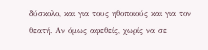δύσκολο, και για τους ηθοποιούς και για τον θεατή. Αν όμως αφεθείς, χωρίς να σε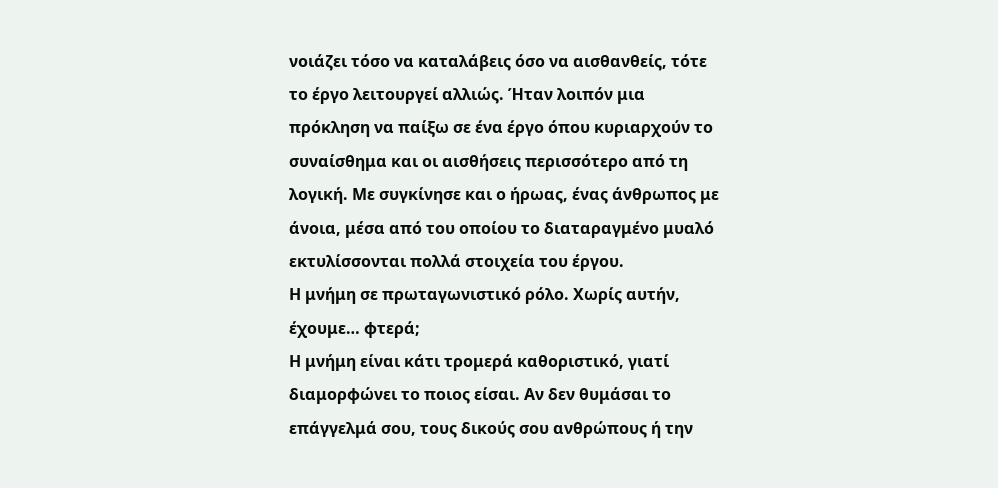νοιάζει τόσο να καταλάβεις όσο να αισθανθείς, τότε το έργο λειτουργεί αλλιώς. Ήταν λοιπόν μια πρόκληση να παίξω σε ένα έργο όπου κυριαρχούν το συναίσθημα και οι αισθήσεις περισσότερο από τη λογική. Με συγκίνησε και ο ήρωας, ένας άνθρωπος με άνοια, μέσα από του οποίου το διαταραγμένο μυαλό εκτυλίσσονται πολλά στοιχεία του έργου.
Η μνήμη σε πρωταγωνιστικό ρόλο. Χωρίς αυτήν, έχουμε… φτερά;
Η μνήμη είναι κάτι τρομερά καθοριστικό, γιατί διαμορφώνει το ποιος είσαι. Αν δεν θυμάσαι το επάγγελμά σου, τους δικούς σου ανθρώπους ή την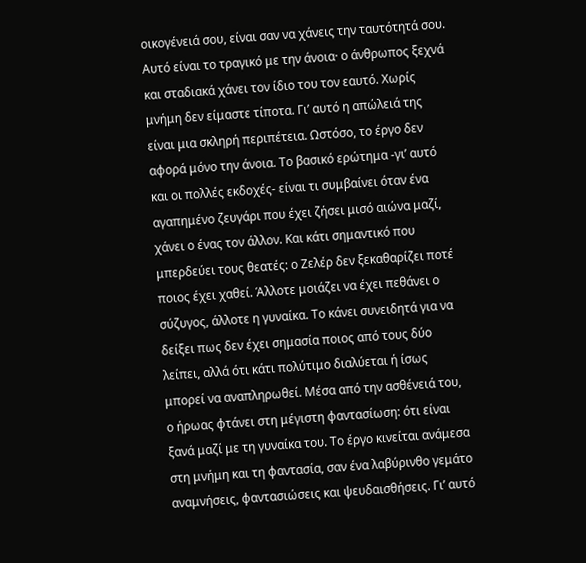οικογένειά σου, είναι σαν να χάνεις την ταυτότητά σου. Αυτό είναι το τραγικό με την άνοια· ο άνθρωπος ξεχνά και σταδιακά χάνει τον ίδιο του τον εαυτό. Χωρίς μνήμη δεν είμαστε τίποτα. Γι’ αυτό η απώλειά της είναι μια σκληρή περιπέτεια. Ωστόσο, το έργο δεν αφορά μόνο την άνοια. Το βασικό ερώτημα -γι’ αυτό και οι πολλές εκδοχές- είναι τι συμβαίνει όταν ένα αγαπημένο ζευγάρι που έχει ζήσει μισό αιώνα μαζί, χάνει ο ένας τον άλλον. Και κάτι σημαντικό που μπερδεύει τους θεατές: ο Ζελέρ δεν ξεκαθαρίζει ποτέ ποιος έχει χαθεί. Άλλοτε μοιάζει να έχει πεθάνει ο σύζυγος, άλλοτε η γυναίκα. Το κάνει συνειδητά για να δείξει πως δεν έχει σημασία ποιος από τους δύο λείπει, αλλά ότι κάτι πολύτιμο διαλύεται ή ίσως μπορεί να αναπληρωθεί. Μέσα από την ασθένειά του, ο ήρωας φτάνει στη μέγιστη φαντασίωση: ότι είναι ξανά μαζί με τη γυναίκα του. Το έργο κινείται ανάμεσα στη μνήμη και τη φαντασία, σαν ένα λαβύρινθο γεμάτο αναμνήσεις, φαντασιώσεις και ψευδαισθήσεις. Γι’ αυτό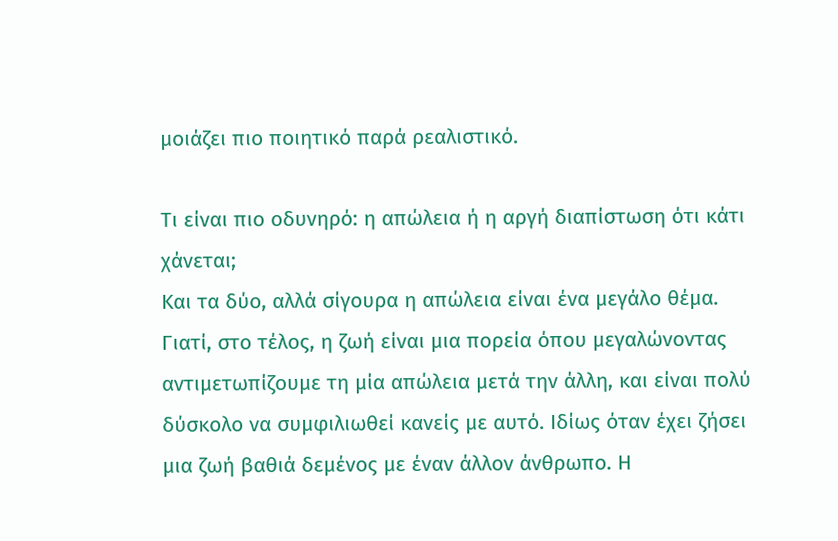μοιάζει πιο ποιητικό παρά ρεαλιστικό.

Τι είναι πιο οδυνηρό: η απώλεια ή η αργή διαπίστωση ότι κάτι χάνεται;
Και τα δύο, αλλά σίγουρα η απώλεια είναι ένα μεγάλο θέμα. Γιατί, στο τέλος, η ζωή είναι μια πορεία όπου μεγαλώνοντας αντιμετωπίζουμε τη μία απώλεια μετά την άλλη, και είναι πολύ δύσκολο να συμφιλιωθεί κανείς με αυτό. Ιδίως όταν έχει ζήσει μια ζωή βαθιά δεμένος με έναν άλλον άνθρωπο. Η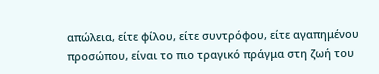απώλεια, είτε φίλου, είτε συντρόφου, είτε αγαπημένου προσώπου, είναι το πιο τραγικό πράγμα στη ζωή του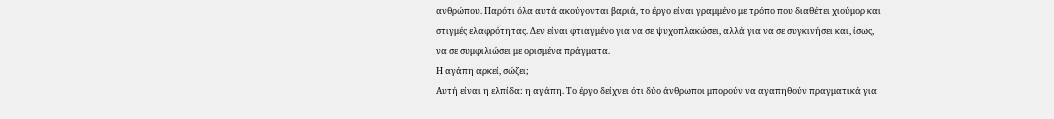ανθρώπου. Παρότι όλα αυτά ακούγονται βαριά, το έργο είναι γραμμένο με τρόπο που διαθέτει χιούμορ και στιγμές ελαφρότητας. Δεν είναι φτιαγμένο για να σε ψυχοπλακώσει, αλλά για να σε συγκινήσει και, ίσως, να σε συμφιλιώσει με ορισμένα πράγματα.
Η αγάπη αρκεί, σώζει;
Αυτή είναι η ελπίδα: η αγάπη. Το έργο δείχνει ότι δύο άνθρωποι μπορούν να αγαπηθούν πραγματικά για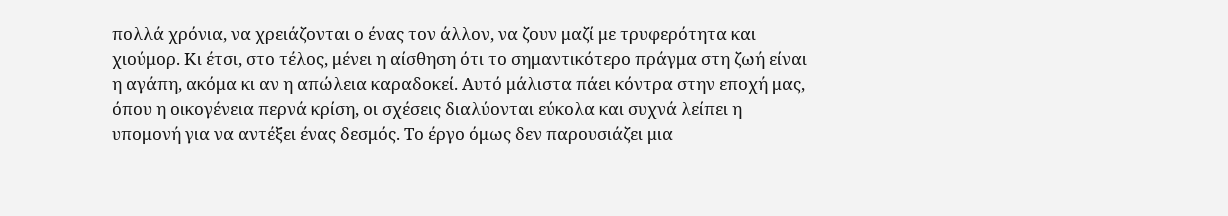πολλά χρόνια, να χρειάζονται ο ένας τον άλλον, να ζουν μαζί με τρυφερότητα και χιούμορ. Κι έτσι, στο τέλος, μένει η αίσθηση ότι το σημαντικότερο πράγμα στη ζωή είναι η αγάπη, ακόμα κι αν η απώλεια καραδοκεί. Αυτό μάλιστα πάει κόντρα στην εποχή μας, όπου η οικογένεια περνά κρίση, οι σχέσεις διαλύονται εύκολα και συχνά λείπει η υπομονή για να αντέξει ένας δεσμός. Το έργο όμως δεν παρουσιάζει μια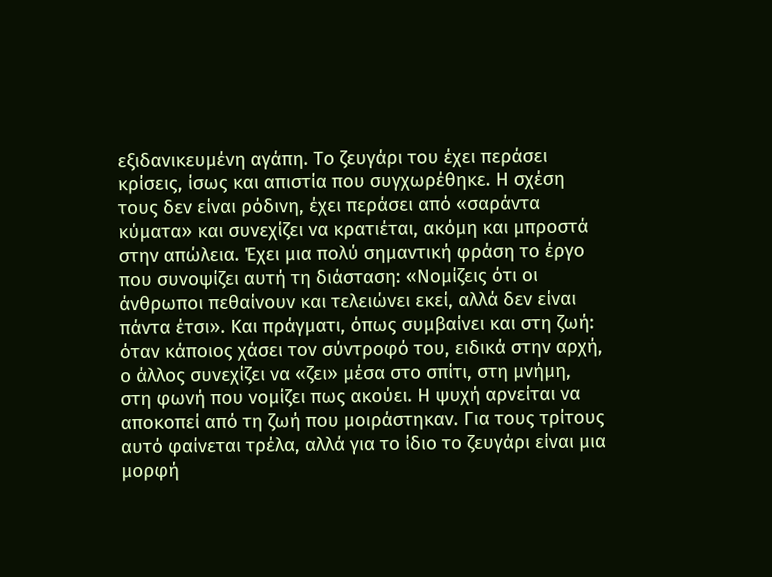εξιδανικευμένη αγάπη. Το ζευγάρι του έχει περάσει κρίσεις, ίσως και απιστία που συγχωρέθηκε. Η σχέση τους δεν είναι ρόδινη, έχει περάσει από «σαράντα κύματα» και συνεχίζει να κρατιέται, ακόμη και μπροστά στην απώλεια. Έχει μια πολύ σημαντική φράση το έργο που συνοψίζει αυτή τη διάσταση: «Νομίζεις ότι οι άνθρωποι πεθαίνουν και τελειώνει εκεί, αλλά δεν είναι πάντα έτσι». Και πράγματι, όπως συμβαίνει και στη ζωή: όταν κάποιος χάσει τον σύντροφό του, ειδικά στην αρχή, ο άλλος συνεχίζει να «ζει» μέσα στο σπίτι, στη μνήμη, στη φωνή που νομίζει πως ακούει. Η ψυχή αρνείται να αποκοπεί από τη ζωή που μοιράστηκαν. Για τους τρίτους αυτό φαίνεται τρέλα, αλλά για το ίδιο το ζευγάρι είναι μια μορφή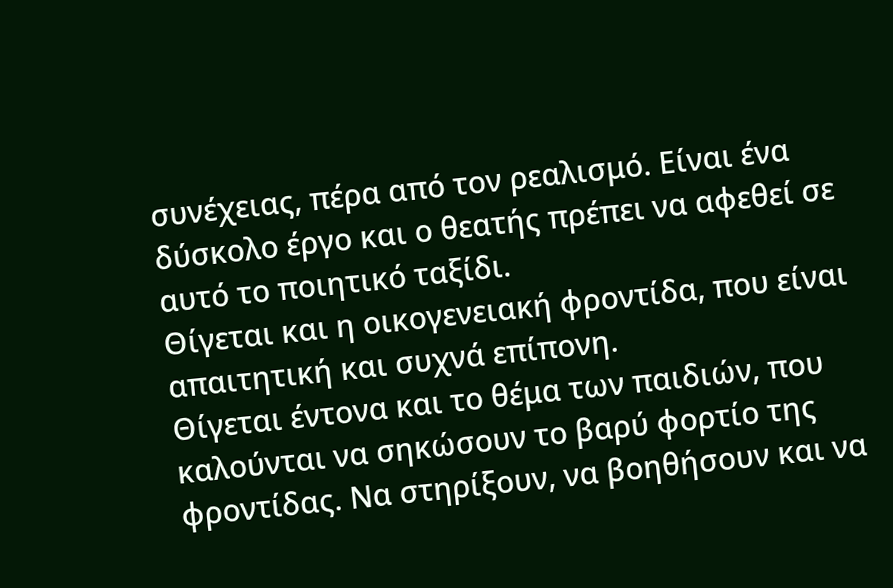συνέχειας, πέρα από τον ρεαλισμό. Είναι ένα δύσκολο έργο και ο θεατής πρέπει να αφεθεί σε αυτό το ποιητικό ταξίδι.
Θίγεται και η οικογενειακή φροντίδα, που είναι απαιτητική και συχνά επίπονη.
Θίγεται έντονα και το θέμα των παιδιών, που καλούνται να σηκώσουν το βαρύ φορτίο της φροντίδας. Να στηρίξουν, να βοηθήσουν και να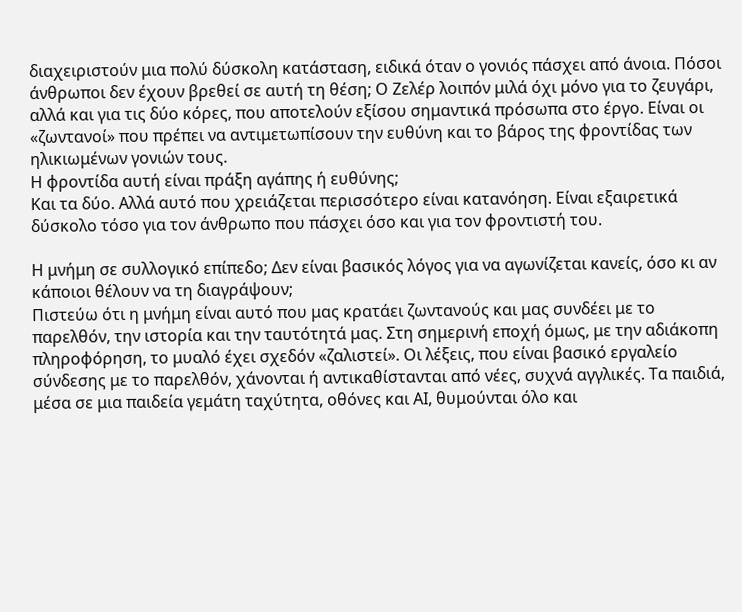διαχειριστούν μια πολύ δύσκολη κατάσταση, ειδικά όταν ο γονιός πάσχει από άνοια. Πόσοι άνθρωποι δεν έχουν βρεθεί σε αυτή τη θέση; Ο Ζελέρ λοιπόν μιλά όχι μόνο για το ζευγάρι, αλλά και για τις δύο κόρες, που αποτελούν εξίσου σημαντικά πρόσωπα στο έργο. Είναι οι «ζωντανοί» που πρέπει να αντιμετωπίσουν την ευθύνη και το βάρος της φροντίδας των ηλικιωμένων γονιών τους.
Η φροντίδα αυτή είναι πράξη αγάπης ή ευθύνης;
Και τα δύο. Αλλά αυτό που χρειάζεται περισσότερο είναι κατανόηση. Είναι εξαιρετικά δύσκολο τόσο για τον άνθρωπο που πάσχει όσο και για τον φροντιστή του.

Η μνήμη σε συλλογικό επίπεδο; Δεν είναι βασικός λόγος για να αγωνίζεται κανείς, όσο κι αν κάποιοι θέλουν να τη διαγράψουν;
Πιστεύω ότι η μνήμη είναι αυτό που μας κρατάει ζωντανούς και μας συνδέει με το παρελθόν, την ιστορία και την ταυτότητά μας. Στη σημερινή εποχή όμως, με την αδιάκοπη πληροφόρηση, το μυαλό έχει σχεδόν «ζαλιστεί». Οι λέξεις, που είναι βασικό εργαλείο σύνδεσης με το παρελθόν, χάνονται ή αντικαθίστανται από νέες, συχνά αγγλικές. Τα παιδιά, μέσα σε μια παιδεία γεμάτη ταχύτητα, οθόνες και ΑΙ, θυμούνται όλο και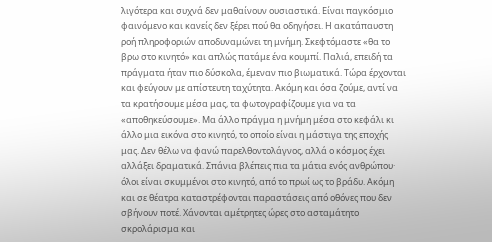λιγότερα και συχνά δεν μαθαίνουν ουσιαστικά. Είναι παγκόσμιο φαινόμενο και κανείς δεν ξέρει πού θα οδηγήσει. Η ακατάπαυστη ροή πληροφοριών αποδυναμώνει τη μνήμη. Σκεφτόμαστε «θα το βρω στο κινητό» και απλώς πατάμε ένα κουμπί. Παλιά, επειδή τα πράγματα ήταν πιο δύσκολα, έμεναν πιο βιωματικά. Τώρα έρχονται και φεύγουν με απίστευτη ταχύτητα. Ακόμη και όσα ζούμε, αντί να τα κρατήσουμε μέσα μας, τα φωτογραφίζουμε για να τα «αποθηκεύσουμε». Μα άλλο πράγμα η μνήμη μέσα στο κεφάλι κι άλλο μια εικόνα στο κινητό, το οποίο είναι η μάστιγα της εποχής μας. Δεν θέλω να φανώ παρελθοντολάγνος, αλλά ο κόσμος έχει αλλάξει δραματικά. Σπάνια βλέπεις πια τα μάτια ενός ανθρώπου· όλοι είναι σκυμμένοι στο κινητό, από το πρωί ως το βράδυ. Ακόμη και σε θέατρα καταστρέφονται παραστάσεις από οθόνες που δεν σβήνουν ποτέ. Χάνονται αμέτρητες ώρες στο ασταμάτητο σκρολάρισμα και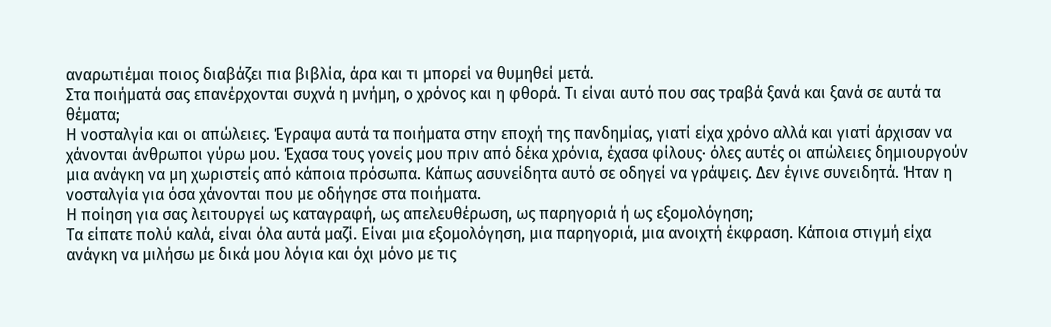αναρωτιέμαι ποιος διαβάζει πια βιβλία, άρα και τι μπορεί να θυμηθεί μετά.
Στα ποιήματά σας επανέρχονται συχνά η μνήμη, ο χρόνος και η φθορά. Τι είναι αυτό που σας τραβά ξανά και ξανά σε αυτά τα θέματα;
Η νοσταλγία και οι απώλειες. Έγραψα αυτά τα ποιήματα στην εποχή της πανδημίας, γιατί είχα χρόνο αλλά και γιατί άρχισαν να χάνονται άνθρωποι γύρω μου. Έχασα τους γονείς μου πριν από δέκα χρόνια, έχασα φίλους· όλες αυτές οι απώλειες δημιουργούν μια ανάγκη να μη χωριστείς από κάποια πρόσωπα. Κάπως ασυνείδητα αυτό σε οδηγεί να γράψεις. Δεν έγινε συνειδητά. Ήταν η νοσταλγία για όσα χάνονται που με οδήγησε στα ποιήματα.
Η ποίηση για σας λειτουργεί ως καταγραφή, ως απελευθέρωση, ως παρηγοριά ή ως εξομολόγηση;
Τα είπατε πολύ καλά, είναι όλα αυτά μαζί. Είναι μια εξομολόγηση, μια παρηγοριά, μια ανοιχτή έκφραση. Κάποια στιγμή είχα ανάγκη να μιλήσω με δικά μου λόγια και όχι μόνο με τις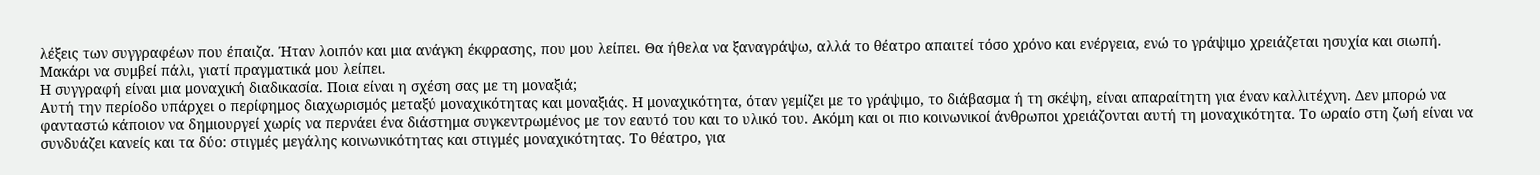λέξεις των συγγραφέων που έπαιζα. Ήταν λοιπόν και μια ανάγκη έκφρασης, που μου λείπει. Θα ήθελα να ξαναγράψω, αλλά το θέατρο απαιτεί τόσο χρόνο και ενέργεια, ενώ το γράψιμο χρειάζεται ησυχία και σιωπή. Μακάρι να συμβεί πάλι, γιατί πραγματικά μου λείπει.
Η συγγραφή είναι μια μοναχική διαδικασία. Ποια είναι η σχέση σας με τη μοναξιά;
Αυτή την περίοδο υπάρχει ο περίφημος διαχωρισμός μεταξύ μοναχικότητας και μοναξιάς. Η μοναχικότητα, όταν γεμίζει με το γράψιμο, το διάβασμα ή τη σκέψη, είναι απαραίτητη για έναν καλλιτέχνη. Δεν μπορώ να φανταστώ κάποιον να δημιουργεί χωρίς να περνάει ένα διάστημα συγκεντρωμένος με τον εαυτό του και το υλικό του. Ακόμη και οι πιο κοινωνικοί άνθρωποι χρειάζονται αυτή τη μοναχικότητα. Το ωραίο στη ζωή είναι να συνδυάζει κανείς και τα δύο: στιγμές μεγάλης κοινωνικότητας και στιγμές μοναχικότητας. Το θέατρο, για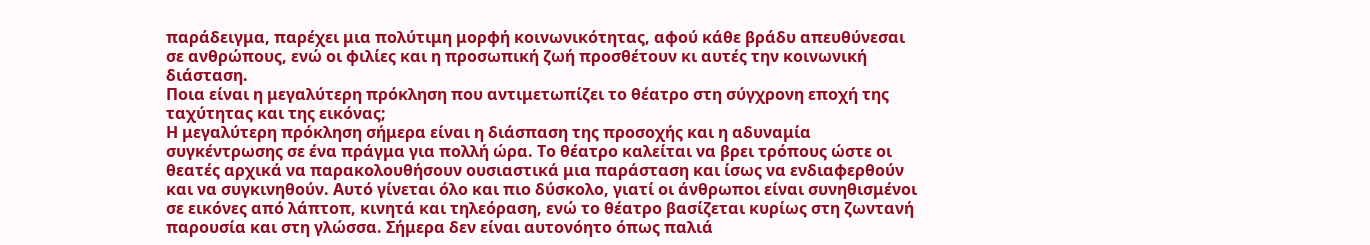παράδειγμα, παρέχει μια πολύτιμη μορφή κοινωνικότητας, αφού κάθε βράδυ απευθύνεσαι σε ανθρώπους, ενώ οι φιλίες και η προσωπική ζωή προσθέτουν κι αυτές την κοινωνική διάσταση.
Ποια είναι η μεγαλύτερη πρόκληση που αντιμετωπίζει το θέατρο στη σύγχρονη εποχή της ταχύτητας και της εικόνας;
Η μεγαλύτερη πρόκληση σήμερα είναι η διάσπαση της προσοχής και η αδυναμία συγκέντρωσης σε ένα πράγμα για πολλή ώρα. Το θέατρο καλείται να βρει τρόπους ώστε οι θεατές αρχικά να παρακολουθήσουν ουσιαστικά μια παράσταση και ίσως να ενδιαφερθούν και να συγκινηθούν. Αυτό γίνεται όλο και πιο δύσκολο, γιατί οι άνθρωποι είναι συνηθισμένοι σε εικόνες από λάπτοπ, κινητά και τηλεόραση, ενώ το θέατρο βασίζεται κυρίως στη ζωντανή παρουσία και στη γλώσσα. Σήμερα δεν είναι αυτονόητο όπως παλιά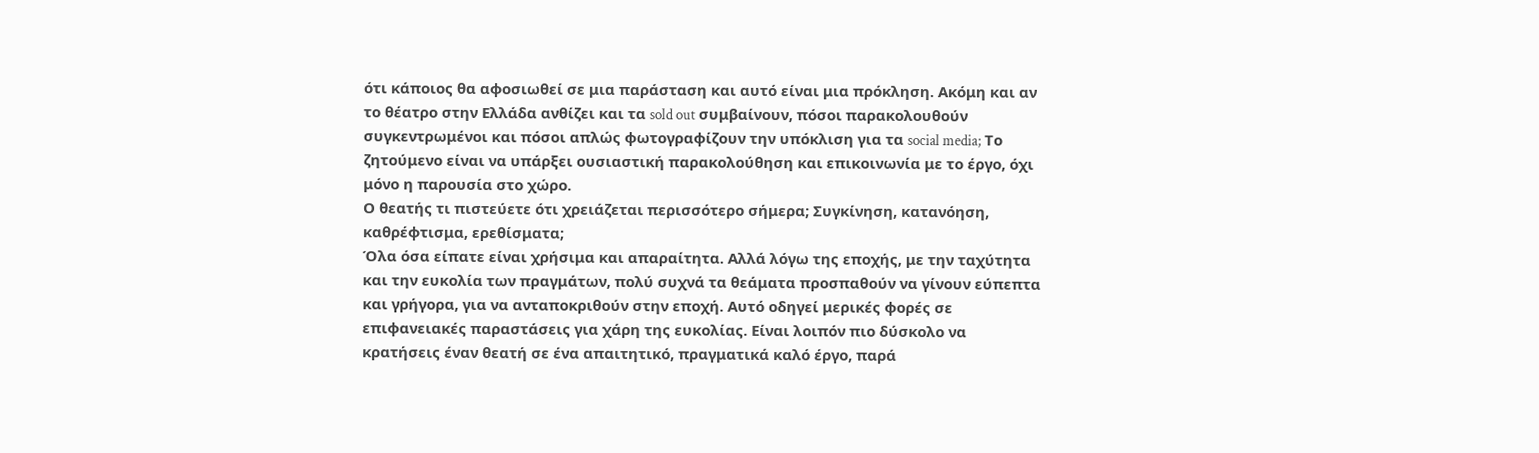ότι κάποιος θα αφοσιωθεί σε μια παράσταση και αυτό είναι μια πρόκληση. Ακόμη και αν το θέατρο στην Ελλάδα ανθίζει και τα sold out συμβαίνουν, πόσοι παρακολουθούν συγκεντρωμένοι και πόσοι απλώς φωτογραφίζουν την υπόκλιση για τα social media; Το ζητούμενο είναι να υπάρξει ουσιαστική παρακολούθηση και επικοινωνία με το έργο, όχι μόνο η παρουσία στο χώρο.
Ο θεατής τι πιστεύετε ότι χρειάζεται περισσότερο σήμερα; Συγκίνηση, κατανόηση, καθρέφτισμα, ερεθίσματα;
Όλα όσα είπατε είναι χρήσιμα και απαραίτητα. Αλλά λόγω της εποχής, με την ταχύτητα και την ευκολία των πραγμάτων, πολύ συχνά τα θεάματα προσπαθούν να γίνουν εύπεπτα και γρήγορα, για να ανταποκριθούν στην εποχή. Αυτό οδηγεί μερικές φορές σε επιφανειακές παραστάσεις για χάρη της ευκολίας. Είναι λοιπόν πιο δύσκολο να κρατήσεις έναν θεατή σε ένα απαιτητικό, πραγματικά καλό έργο, παρά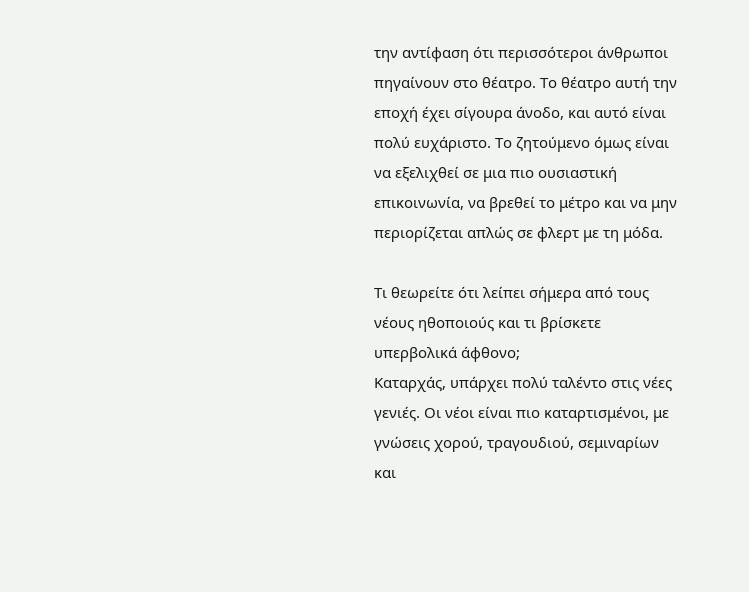την αντίφαση ότι περισσότεροι άνθρωποι πηγαίνουν στο θέατρο. Το θέατρο αυτή την εποχή έχει σίγουρα άνοδο, και αυτό είναι πολύ ευχάριστο. Το ζητούμενο όμως είναι να εξελιχθεί σε μια πιο ουσιαστική επικοινωνία, να βρεθεί το μέτρο και να μην περιορίζεται απλώς σε φλερτ με τη μόδα.

Τι θεωρείτε ότι λείπει σήμερα από τους νέους ηθοποιούς και τι βρίσκετε υπερβολικά άφθονο;
Καταρχάς, υπάρχει πολύ ταλέντο στις νέες γενιές. Οι νέοι είναι πιο καταρτισμένοι, με γνώσεις χορού, τραγουδιού, σεμιναρίων και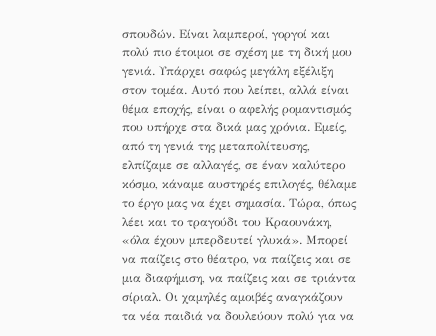σπουδών. Είναι λαμπεροί, γοργοί και πολύ πιο έτοιμοι σε σχέση με τη δική μου γενιά. Υπάρχει σαφώς μεγάλη εξέλιξη στον τομέα. Αυτό που λείπει, αλλά είναι θέμα εποχής, είναι ο αφελής ρομαντισμός που υπήρχε στα δικά μας χρόνια. Εμείς, από τη γενιά της μεταπολίτευσης, ελπίζαμε σε αλλαγές, σε έναν καλύτερο κόσμο, κάναμε αυστηρές επιλογές, θέλαμε το έργο μας να έχει σημασία. Τώρα, όπως λέει και το τραγούδι του Κραουνάκη, «όλα έχουν μπερδευτεί γλυκά». Μπορεί να παίζεις στο θέατρο, να παίζεις και σε μια διαφήμιση, να παίζεις και σε τριάντα σίριαλ. Οι χαμηλές αμοιβές αναγκάζουν τα νέα παιδιά να δουλεύουν πολύ για να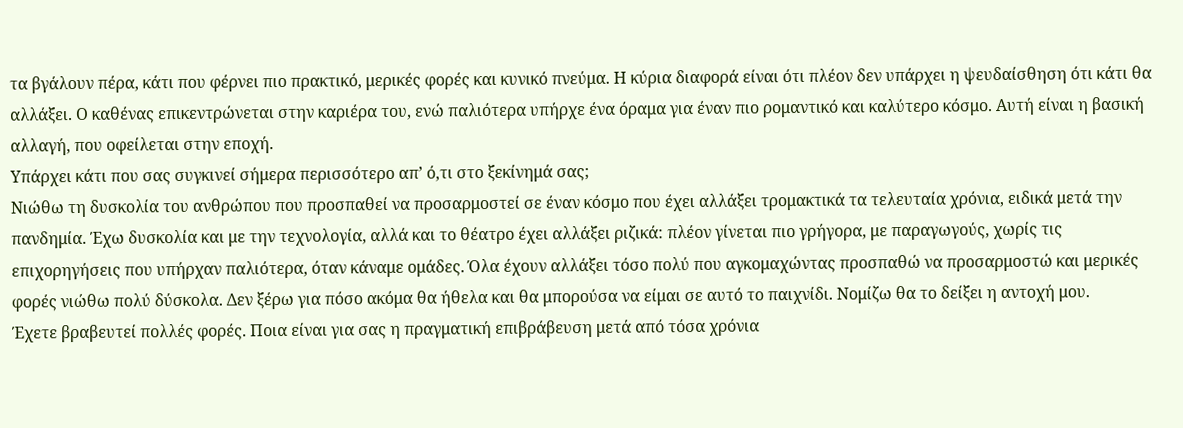τα βγάλουν πέρα, κάτι που φέρνει πιο πρακτικό, μερικές φορές και κυνικό πνεύμα. Η κύρια διαφορά είναι ότι πλέον δεν υπάρχει η ψευδαίσθηση ότι κάτι θα αλλάξει. Ο καθένας επικεντρώνεται στην καριέρα του, ενώ παλιότερα υπήρχε ένα όραμα για έναν πιο ρομαντικό και καλύτερο κόσμο. Αυτή είναι η βασική αλλαγή, που οφείλεται στην εποχή.
Υπάρχει κάτι που σας συγκινεί σήμερα περισσότερο απ’ ό,τι στο ξεκίνημά σας;
Νιώθω τη δυσκολία του ανθρώπου που προσπαθεί να προσαρμοστεί σε έναν κόσμο που έχει αλλάξει τρομακτικά τα τελευταία χρόνια, ειδικά μετά την πανδημία. Έχω δυσκολία και με την τεχνολογία, αλλά και το θέατρο έχει αλλάξει ριζικά: πλέον γίνεται πιο γρήγορα, με παραγωγούς, χωρίς τις επιχορηγήσεις που υπήρχαν παλιότερα, όταν κάναμε ομάδες. Όλα έχουν αλλάξει τόσο πολύ που αγκομαχώντας προσπαθώ να προσαρμοστώ και μερικές φορές νιώθω πολύ δύσκολα. Δεν ξέρω για πόσο ακόμα θα ήθελα και θα μπορούσα να είμαι σε αυτό το παιχνίδι. Νομίζω θα το δείξει η αντοχή μου.
Έχετε βραβευτεί πολλές φορές. Ποια είναι για σας η πραγματική επιβράβευση μετά από τόσα χρόνια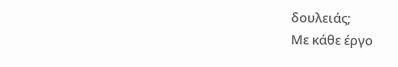δουλειάς;
Με κάθε έργο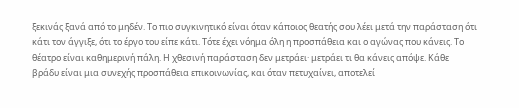ξεκινάς ξανά από το μηδέν. Το πιο συγκινητικό είναι όταν κάποιος θεατής σου λέει μετά την παράσταση ότι κάτι τον άγγιξε, ότι το έργο του είπε κάτι. Τότε έχει νόημα όλη η προσπάθεια και ο αγώνας που κάνεις. Το θέατρο είναι καθημερινή πάλη. Η χθεσινή παράσταση δεν μετράει· μετράει τι θα κάνεις απόψε. Κάθε βράδυ είναι μια συνεχής προσπάθεια επικοινωνίας, και όταν πετυχαίνει, αποτελεί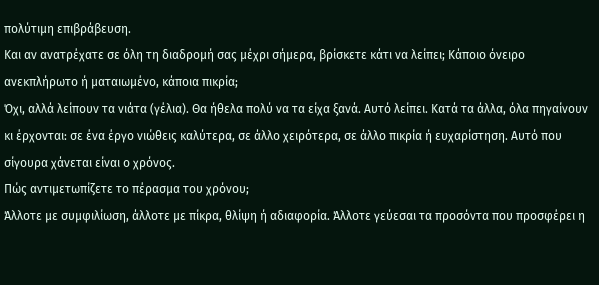πολύτιμη επιβράβευση.
Και αν ανατρέχατε σε όλη τη διαδρομή σας μέχρι σήμερα, βρίσκετε κάτι να λείπει; Κάποιο όνειρο ανεκπλήρωτο ή ματαιωμένο, κάποια πικρία;
Όχι, αλλά λείπουν τα νιάτα (γέλια). Θα ήθελα πολύ να τα είχα ξανά. Αυτό λείπει. Κατά τα άλλα, όλα πηγαίνουν κι έρχονται: σε ένα έργο νιώθεις καλύτερα, σε άλλο χειρότερα, σε άλλο πικρία ή ευχαρίστηση. Αυτό που σίγουρα χάνεται είναι ο χρόνος.
Πώς αντιμετωπίζετε το πέρασμα του χρόνου;
Άλλοτε με συμφιλίωση, άλλοτε με πίκρα, θλίψη ή αδιαφορία. Άλλοτε γεύεσαι τα προσόντα που προσφέρει η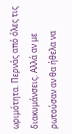ωριμότητα. Περνάς από όλες τις διακυμάνσεις. Αλλά αν με ρωτούσαν αν θα ήθελα να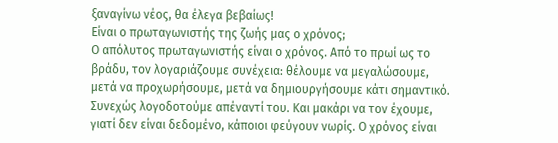ξαναγίνω νέος, θα έλεγα βεβαίως!
Είναι ο πρωταγωνιστής της ζωής μας ο χρόνος;
Ο απόλυτος πρωταγωνιστής είναι ο χρόνος. Από το πρωί ως το βράδυ, τον λογαριάζουμε συνέχεια: θέλουμε να μεγαλώσουμε, μετά να προχωρήσουμε, μετά να δημιουργήσουμε κάτι σημαντικό. Συνεχώς λογοδοτούμε απέναντί του. Και μακάρι να τον έχουμε, γιατί δεν είναι δεδομένο, κάποιοι φεύγουν νωρίς. Ο χρόνος είναι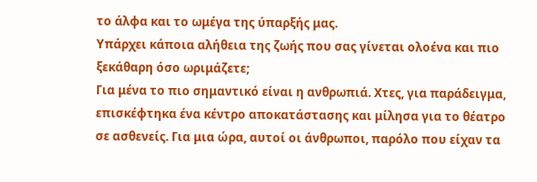το άλφα και το ωμέγα της ύπαρξής μας.
Υπάρχει κάποια αλήθεια της ζωής που σας γίνεται ολοένα και πιο ξεκάθαρη όσο ωριμάζετε;
Για μένα το πιο σημαντικό είναι η ανθρωπιά. Χτες, για παράδειγμα, επισκέφτηκα ένα κέντρο αποκατάστασης και μίλησα για το θέατρο σε ασθενείς. Για μια ώρα, αυτοί οι άνθρωποι, παρόλο που είχαν τα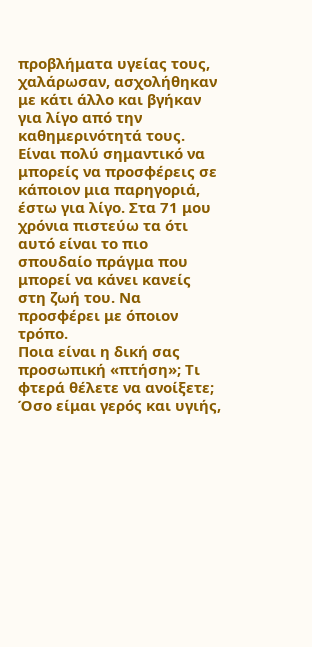προβλήματα υγείας τους, χαλάρωσαν, ασχολήθηκαν με κάτι άλλο και βγήκαν για λίγο από την καθημερινότητά τους. Είναι πολύ σημαντικό να μπορείς να προσφέρεις σε κάποιον μια παρηγοριά, έστω για λίγο. Στα 71 μου χρόνια πιστεύω τα ότι αυτό είναι το πιο σπουδαίο πράγμα που μπορεί να κάνει κανείς στη ζωή του. Να προσφέρει με όποιον τρόπο.
Ποια είναι η δική σας προσωπική «πτήση»; Τι φτερά θέλετε να ανοίξετε;
Όσο είμαι γερός και υγιής,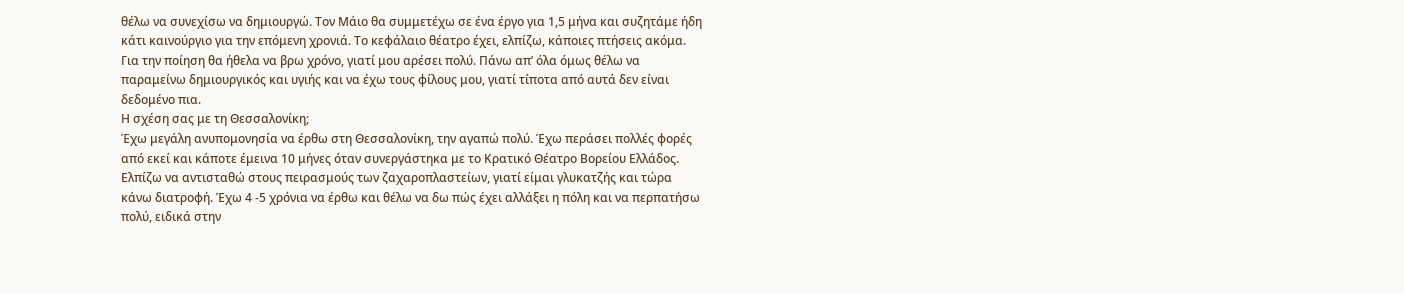θέλω να συνεχίσω να δημιουργώ. Τον Μάιο θα συμμετέχω σε ένα έργο για 1,5 μήνα και συζητάμε ήδη κάτι καινούργιο για την επόμενη χρονιά. Το κεφάλαιο θέατρο έχει, ελπίζω, κάποιες πτήσεις ακόμα. Για την ποίηση θα ήθελα να βρω χρόνο, γιατί μου αρέσει πολύ. Πάνω απ’ όλα όμως θέλω να παραμείνω δημιουργικός και υγιής και να έχω τους φίλους μου, γιατί τίποτα από αυτά δεν είναι δεδομένο πια.
Η σχέση σας με τη Θεσσαλονίκη;
Έχω μεγάλη ανυπομονησία να έρθω στη Θεσσαλονίκη, την αγαπώ πολύ. Έχω περάσει πολλές φορές από εκεί και κάποτε έμεινα 10 μήνες όταν συνεργάστηκα με το Κρατικό Θέατρο Βορείου Ελλάδος. Ελπίζω να αντισταθώ στους πειρασμούς των ζαχαροπλαστείων, γιατί είμαι γλυκατζής και τώρα κάνω διατροφή. Έχω 4 -5 χρόνια να έρθω και θέλω να δω πώς έχει αλλάξει η πόλη και να περπατήσω πολύ, ειδικά στην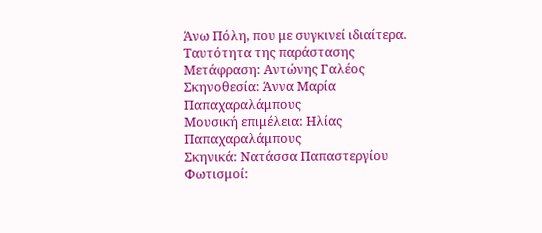Άνω Πόλη, που με συγκινεί ιδιαίτερα.
Ταυτότητα της παράστασης
Μετάφραση: Αντώνης Γαλέος
Σκηνοθεσία: Άννα Μαρία Παπαχαραλάμπους
Μουσική επιμέλεια: Ηλίας Παπαχαραλάμπους
Σκηνικά: Νατάσσα Παπαστεργίου
Φωτισμοί: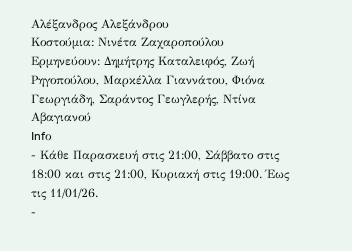Αλέξανδρος Αλεξάνδρου
Κοστούμια: Νινέτα Ζαχαροπούλου
Ερμηνεύουν: Δημήτρης Καταλειφός, Ζωή Ρηγοπούλου, Μαρκέλλα Γιαννάτου, Φιόνα Γεωργιάδη, Σαράντος Γεωγλερής, Ντίνα Αβαγιανού
Infο
- Κάθε Παρασκευή στις 21:00, Σάββατο στις 18:00 και στις 21:00, Κυριακή στις 19:00. Έως τις 11/01/26.
-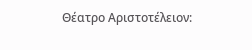Θέατρο Αριστοτέλειον: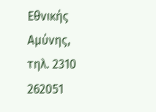Εθνικής Αμύνης, τηλ. 2310 262051